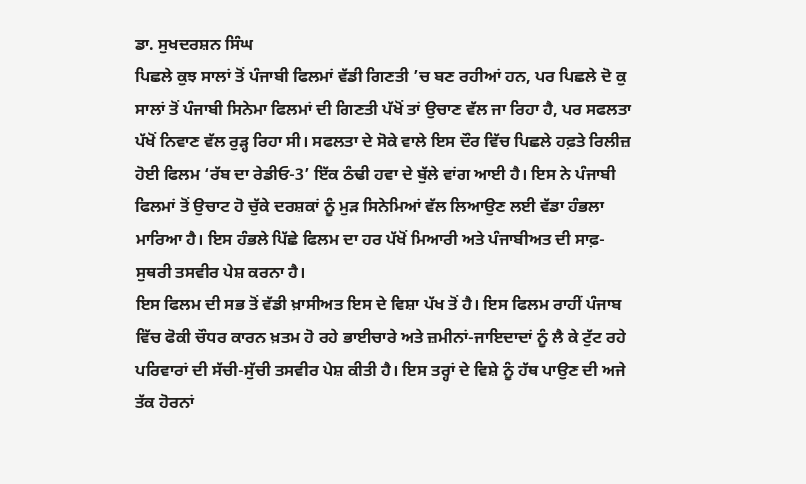ਡਾ. ਸੁਖਦਰਸ਼ਨ ਸਿੰਘ
ਪਿਛਲੇ ਕੁਝ ਸਾਲਾਂ ਤੋਂ ਪੰਜਾਬੀ ਫਿਲਮਾਂ ਵੱਡੀ ਗਿਣਤੀ ’ਚ ਬਣ ਰਹੀਆਂ ਹਨ, ਪਰ ਪਿਛਲੇ ਦੋ ਕੁ ਸਾਲਾਂ ਤੋਂ ਪੰਜਾਬੀ ਸਿਨੇਮਾ ਫਿਲਮਾਂ ਦੀ ਗਿਣਤੀ ਪੱਖੋਂ ਤਾਂ ਉਚਾਣ ਵੱਲ ਜਾ ਰਿਹਾ ਹੈ, ਪਰ ਸਫਲਤਾ ਪੱਖੋਂ ਨਿਵਾਣ ਵੱਲ ਰੁੜ੍ਹ ਰਿਹਾ ਸੀ। ਸਫਲਤਾ ਦੇ ਸੋਕੇ ਵਾਲੇ ਇਸ ਦੌਰ ਵਿੱਚ ਪਿਛਲੇ ਹਫ਼ਤੇ ਰਿਲੀਜ਼ ਹੋਈ ਫਿਲਮ ‘ਰੱਬ ਦਾ ਰੇਡੀਓ-3’ ਇੱਕ ਠੰਢੀ ਹਵਾ ਦੇ ਬੁੱਲੇ ਵਾਂਗ ਆਈ ਹੈ। ਇਸ ਨੇ ਪੰਜਾਬੀ ਫਿਲਮਾਂ ਤੋਂ ਉਚਾਟ ਹੋ ਚੁੱਕੇ ਦਰਸ਼ਕਾਂ ਨੂੰ ਮੁੜ ਸਿਨੇਮਿਆਂ ਵੱਲ ਲਿਆਉਣ ਲਈ ਵੱਡਾ ਹੰਭਲਾ ਮਾਰਿਆ ਹੈ। ਇਸ ਹੰਭਲੇ ਪਿੱਛੇ ਫਿਲਮ ਦਾ ਹਰ ਪੱਖੋਂ ਮਿਆਰੀ ਅਤੇ ਪੰਜਾਬੀਅਤ ਦੀ ਸਾਫ਼-ਸੁਥਰੀ ਤਸਵੀਰ ਪੇਸ਼ ਕਰਨਾ ਹੈ।
ਇਸ ਫਿਲਮ ਦੀ ਸਭ ਤੋਂ ਵੱਡੀ ਖ਼ਾਸੀਅਤ ਇਸ ਦੇ ਵਿਸ਼ਾ ਪੱਖ ਤੋਂ ਹੈ। ਇਸ ਫਿਲਮ ਰਾਹੀਂ ਪੰਜਾਬ ਵਿੱਚ ਫੋਕੀ ਚੌਧਰ ਕਾਰਨ ਖ਼ਤਮ ਹੋ ਰਹੇ ਭਾਈਚਾਰੇ ਅਤੇ ਜ਼ਮੀਨਾਂ-ਜਾਇਦਾਦਾਂ ਨੂੰ ਲੈ ਕੇ ਟੁੱਟ ਰਹੇ ਪਰਿਵਾਰਾਂ ਦੀ ਸੱਚੀ-ਸੁੱਚੀ ਤਸਵੀਰ ਪੇਸ਼ ਕੀਤੀ ਹੈ। ਇਸ ਤਰ੍ਹਾਂ ਦੇ ਵਿਸ਼ੇ ਨੂੰ ਹੱਥ ਪਾਉਣ ਦੀ ਅਜੇ ਤੱਕ ਹੋਰਨਾਂ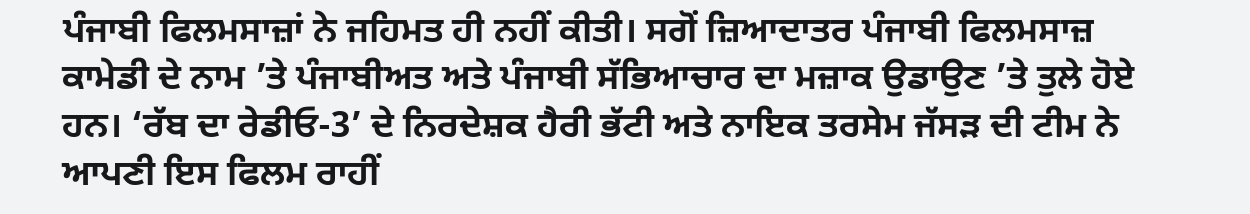ਪੰਜਾਬੀ ਫਿਲਮਸਾਜ਼ਾਂ ਨੇ ਜਹਿਮਤ ਹੀ ਨਹੀਂ ਕੀਤੀ। ਸਗੋਂ ਜ਼ਿਆਦਾਤਰ ਪੰਜਾਬੀ ਫਿਲਮਸਾਜ਼ ਕਾਮੇਡੀ ਦੇ ਨਾਮ ’ਤੇ ਪੰਜਾਬੀਅਤ ਅਤੇ ਪੰਜਾਬੀ ਸੱਭਿਆਚਾਰ ਦਾ ਮਜ਼ਾਕ ਉਡਾਉਣ ’ਤੇ ਤੁਲੇ ਹੋਏ ਹਨ। ‘ਰੱਬ ਦਾ ਰੇਡੀਓ-3’ ਦੇ ਨਿਰਦੇਸ਼ਕ ਹੈਰੀ ਭੱਟੀ ਅਤੇ ਨਾਇਕ ਤਰਸੇਮ ਜੱਸੜ ਦੀ ਟੀਮ ਨੇ ਆਪਣੀ ਇਸ ਫਿਲਮ ਰਾਹੀਂ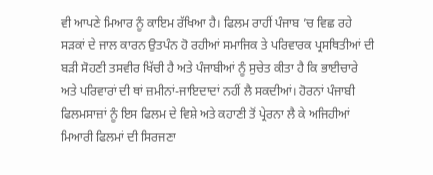ਵੀ ਆਪਣੇ ਮਿਆਰ ਨੂੰ ਕਾਇਮ ਰੱਖਿਆ ਹੈ। ਫਿਲਮ ਰਾਹੀਂ ਪੰਜਾਬ ’ਚ ਵਿਛ ਰਹੇ ਸੜਕਾਂ ਦੇ ਜਾਲ ਕਾਰਨ ਉਤਪੰਨ ਹੋ ਰਹੀਆਂ ਸਮਾਜਿਕ ਤੇ ਪਰਿਵਾਰਕ ਪ੍ਰਸਥਿਤੀਆਂ ਦੀ ਬੜੀ ਸੋਹਣੀ ਤਸਵੀਰ ਖਿੱਚੀ ਹੈ ਅਤੇ ਪੰਜਾਬੀਆਂ ਨੂੰ ਸੁਚੇਤ ਕੀਤਾ ਹੈ ਕਿ ਭਾਈਚਾਰੇ ਅਤੇ ਪਰਿਵਾਰਾਂ ਦੀ ਥਾਂ ਜ਼ਮੀਨਾਂ-ਜਾਇਦਾਦਾਂ ਨਹੀਂ ਲੈ ਸਕਦੀਆਂ। ਹੋਰਨਾਂ ਪੰਜਾਬੀ ਫਿਲਮਸਾਜ਼ਾਂ ਨੂੰ ਇਸ ਫਿਲਮ ਦੇ ਵਿਸ਼ੇ ਅਤੇ ਕਹਾਣੀ ਤੋਂ ਪ੍ਰੇਰਨਾ ਲੈ ਕੇ ਅਜਿਹੀਆਂ ਮਿਆਰੀ ਫਿਲਮਾਂ ਦੀ ਸਿਰਜਣਾ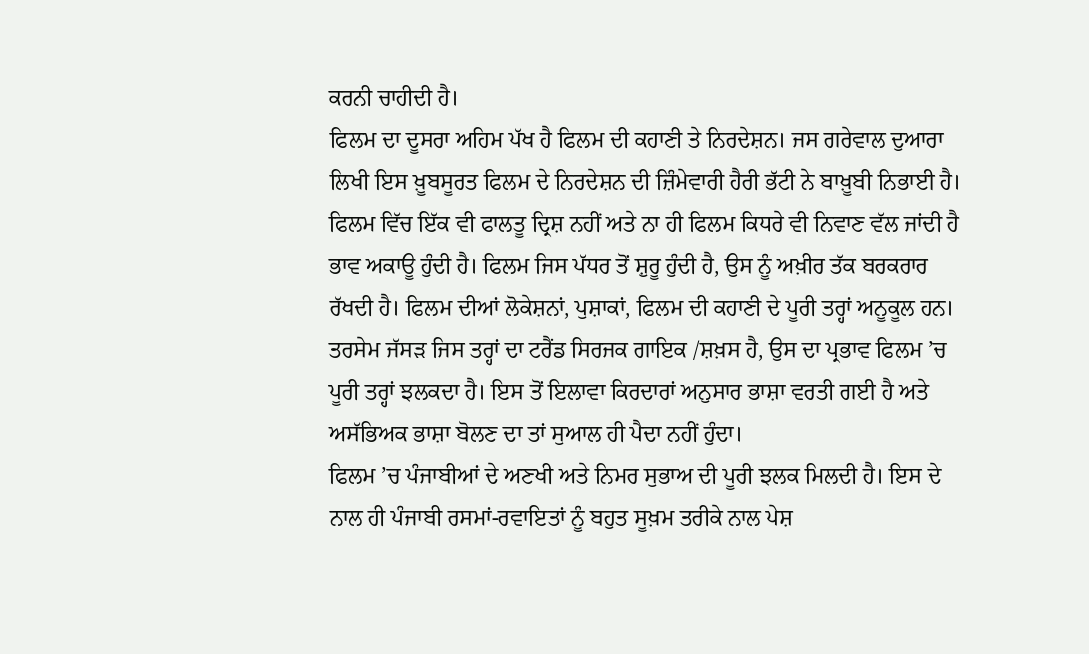ਕਰਨੀ ਚਾਹੀਦੀ ਹੈ।
ਫਿਲਮ ਦਾ ਦੂਸਰਾ ਅਹਿਮ ਪੱਖ ਹੈ ਫਿਲਮ ਦੀ ਕਹਾਣੀ ਤੇ ਨਿਰਦੇਸ਼ਨ। ਜਸ ਗਰੇਵਾਲ ਦੁਆਰਾ ਲਿਖੀ ਇਸ ਖ਼ੂਬਸੂਰਤ ਫਿਲਮ ਦੇ ਨਿਰਦੇਸ਼ਨ ਦੀ ਜ਼ਿੰਮੇਵਾਰੀ ਹੈਰੀ ਭੱਟੀ ਨੇ ਬਾਖ਼ੂਬੀ ਨਿਭਾਈ ਹੈ। ਫਿਲਮ ਵਿੱਚ ਇੱਕ ਵੀ ਫਾਲਤੂ ਦ੍ਰਿਸ਼ ਨਹੀਂ ਅਤੇ ਨਾ ਹੀ ਫਿਲਮ ਕਿਧਰੇ ਵੀ ਨਿਵਾਣ ਵੱਲ ਜਾਂਦੀ ਹੈ ਭਾਵ ਅਕਾਊ ਹੁੰਦੀ ਹੈ। ਫਿਲਮ ਜਿਸ ਪੱਧਰ ਤੋਂ ਸ਼ੁਰੂ ਹੁੰਦੀ ਹੈ, ਉਸ ਨੂੰ ਅਖ਼ੀਰ ਤੱਕ ਬਰਕਰਾਰ ਰੱਖਦੀ ਹੈ। ਫਿਲਮ ਦੀਆਂ ਲੋਕੇਸ਼ਨਾਂ, ਪੁਸ਼ਾਕਾਂ, ਫਿਲਮ ਦੀ ਕਹਾਣੀ ਦੇ ਪੂਰੀ ਤਰ੍ਹਾਂ ਅਨੂਕੂਲ ਹਨ। ਤਰਸੇਮ ਜੱਸੜ ਜਿਸ ਤਰ੍ਹਾਂ ਦਾ ਟਰੈਂਡ ਸਿਰਜਕ ਗਾਇਕ /ਸ਼ਖ਼ਸ ਹੈ, ਉਸ ਦਾ ਪ੍ਰਭਾਵ ਫਿਲਮ ’ਚ ਪੂਰੀ ਤਰ੍ਹਾਂ ਝਲਕਦਾ ਹੈ। ਇਸ ਤੋਂ ਇਲਾਵਾ ਕਿਰਦਾਰਾਂ ਅਨੁਸਾਰ ਭਾਸ਼ਾ ਵਰਤੀ ਗਈ ਹੈ ਅਤੇ ਅਸੱਭਿਅਕ ਭਾਸ਼ਾ ਬੋਲਣ ਦਾ ਤਾਂ ਸੁਆਲ ਹੀ ਪੈਦਾ ਨਹੀਂ ਹੁੰਦਾ।
ਫਿਲਮ ’ਚ ਪੰਜਾਬੀਆਂ ਦੇ ਅਣਖੀ ਅਤੇ ਨਿਮਰ ਸੁਭਾਅ ਦੀ ਪੂਰੀ ਝਲਕ ਮਿਲਦੀ ਹੈ। ਇਸ ਦੇ ਨਾਲ ਹੀ ਪੰਜਾਬੀ ਰਸਮਾਂ-ਰਵਾਇਤਾਂ ਨੂੰ ਬਹੁਤ ਸੂਖ਼ਮ ਤਰੀਕੇ ਨਾਲ ਪੇਸ਼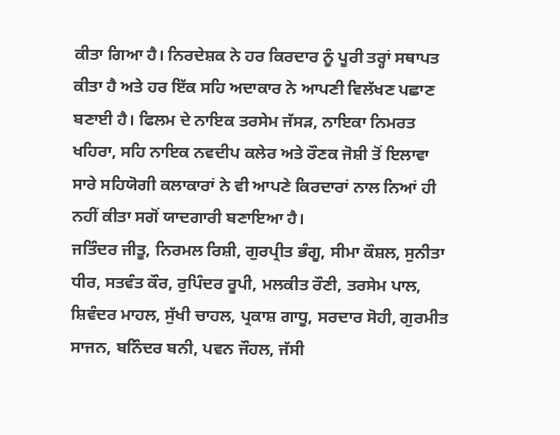ਕੀਤਾ ਗਿਆ ਹੈ। ਨਿਰਦੇਸ਼ਕ ਨੇ ਹਰ ਕਿਰਦਾਰ ਨੂੰ ਪੂਰੀ ਤਰ੍ਹਾਂ ਸਥਾਪਤ ਕੀਤਾ ਹੈ ਅਤੇ ਹਰ ਇੱਕ ਸਹਿ ਅਦਾਕਾਰ ਨੇ ਆਪਣੀ ਵਿਲੱਖਣ ਪਛਾਣ ਬਣਾਈ ਹੈ। ਫਿਲਮ ਦੇ ਨਾਇਕ ਤਰਸੇਮ ਜੱਸੜ, ਨਾਇਕਾ ਨਿਮਰਤ ਖਹਿਰਾ, ਸਹਿ ਨਾਇਕ ਨਵਦੀਪ ਕਲੇਰ ਅਤੇ ਰੌਣਕ ਜੋਸ਼ੀ ਤੋਂ ਇਲਾਵਾ ਸਾਰੇ ਸਹਿਯੋਗੀ ਕਲਾਕਾਰਾਂ ਨੇ ਵੀ ਆਪਣੇ ਕਿਰਦਾਰਾਂ ਨਾਲ ਨਿਆਂ ਹੀ ਨਹੀਂ ਕੀਤਾ ਸਗੋਂ ਯਾਦਗਾਰੀ ਬਣਾਇਆ ਹੈ।
ਜਤਿੰਦਰ ਜੀਤੂ, ਨਿਰਮਲ ਰਿਸ਼ੀ, ਗੁਰਪ੍ਰੀਤ ਭੰਗੂ, ਸੀਮਾ ਕੌਸ਼ਲ, ਸੁਨੀਤਾ ਧੀਰ, ਸਤਵੰਤ ਕੌਰ, ਰੁਪਿੰਦਰ ਰੂਪੀ, ਮਲਕੀਤ ਰੌਣੀ, ਤਰਸੇਮ ਪਾਲ, ਸ਼ਿਵੰਦਰ ਮਾਹਲ, ਸੁੱਖੀ ਚਾਹਲ, ਪ੍ਰਕਾਸ਼ ਗਾਧੂ, ਸਰਦਾਰ ਸੋਹੀ, ਗੁਰਮੀਤ ਸਾਜਨ, ਬਨਿੰਦਰ ਬਨੀ, ਪਵਨ ਜੌਹਲ, ਜੱਸੀ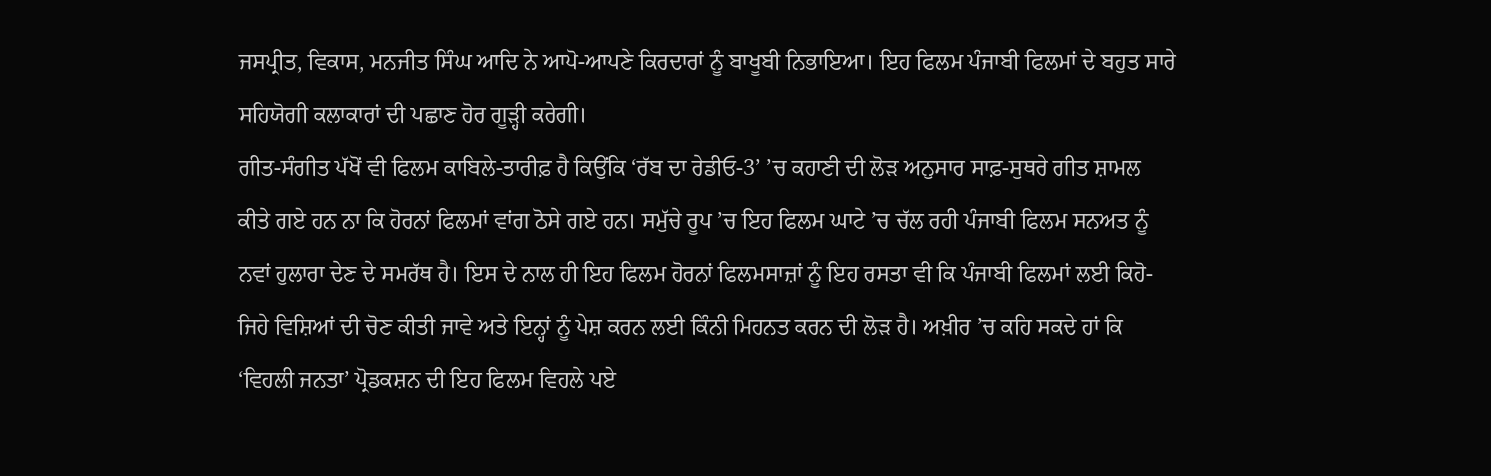ਜਸਪ੍ਰੀਤ, ਵਿਕਾਸ, ਮਨਜੀਤ ਸਿੰਘ ਆਦਿ ਨੇ ਆਪੋ-ਆਪਣੇ ਕਿਰਦਾਰਾਂ ਨੂੰ ਬਾਖੂਬੀ ਨਿਭਾਇਆ। ਇਹ ਫਿਲਮ ਪੰਜਾਬੀ ਫਿਲਮਾਂ ਦੇ ਬਹੁਤ ਸਾਰੇ ਸਹਿਯੋਗੀ ਕਲਾਕਾਰਾਂ ਦੀ ਪਛਾਣ ਹੋਰ ਗੂੜ੍ਹੀ ਕਰੇਗੀ।
ਗੀਤ-ਸੰਗੀਤ ਪੱਖੋਂ ਵੀ ਫਿਲਮ ਕਾਬਿਲੇ-ਤਾਰੀਫ਼ ਹੈ ਕਿਉਂਕਿ ‘ਰੱਬ ਦਾ ਰੇਡੀਓ-3’ ’ਚ ਕਹਾਣੀ ਦੀ ਲੋੜ ਅਨੁਸਾਰ ਸਾਫ਼-ਸੁਥਰੇ ਗੀਤ ਸ਼ਾਮਲ ਕੀਤੇ ਗਏ ਹਨ ਨਾ ਕਿ ਹੋਰਨਾਂ ਫਿਲਮਾਂ ਵਾਂਗ ਠੋਸੇ ਗਏ ਹਨ। ਸਮੁੱਚੇ ਰੂਪ ’ਚ ਇਹ ਫਿਲਮ ਘਾਟੇ ’ਚ ਚੱਲ ਰਹੀ ਪੰਜਾਬੀ ਫਿਲਮ ਸਨਅਤ ਨੂੰ ਨਵਾਂ ਹੁਲਾਰਾ ਦੇਣ ਦੇ ਸਮਰੱਥ ਹੈ। ਇਸ ਦੇ ਨਾਲ ਹੀ ਇਹ ਫਿਲਮ ਹੋਰਨਾਂ ਫਿਲਮਸਾਜ਼ਾਂ ਨੂੰ ਇਹ ਰਸਤਾ ਵੀ ਕਿ ਪੰਜਾਬੀ ਫਿਲਮਾਂ ਲਈ ਕਿਹੋ-ਜਿਹੇ ਵਿਸ਼ਿਆਂ ਦੀ ਚੋਣ ਕੀਤੀ ਜਾਵੇ ਅਤੇ ਇਨ੍ਹਾਂ ਨੂੰ ਪੇਸ਼ ਕਰਨ ਲਈ ਕਿੰਨੀ ਮਿਹਨਤ ਕਰਨ ਦੀ ਲੋੜ ਹੈ। ਅਖ਼ੀਰ ’ਚ ਕਹਿ ਸਕਦੇ ਹਾਂ ਕਿ ‘ਵਿਹਲੀ ਜਨਤਾ’ ਪ੍ਰੋਡਕਸ਼ਨ ਦੀ ਇਹ ਫਿਲਮ ਵਿਹਲੇ ਪਏ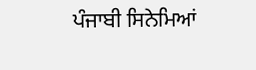ਪੰਜਾਬੀ ਸਿਨੇਮਿਆਂ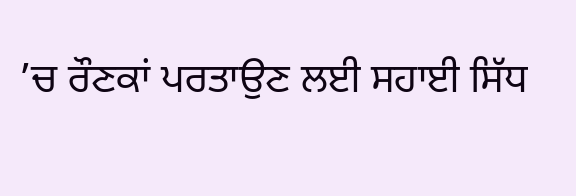’ਚ ਰੌਣਕਾਂ ਪਰਤਾਉਣ ਲਈ ਸਹਾਈ ਸਿੱਧ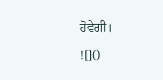ਹੋਵੇਗੀ।
![]()